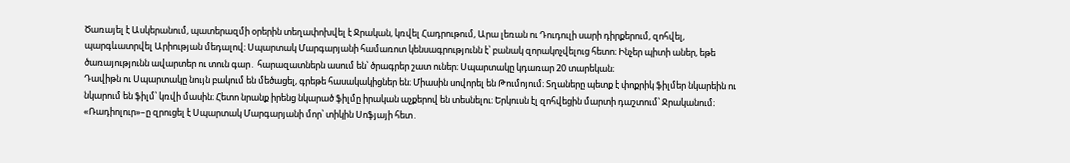Ծառայել է Ասկերանում, պատերազմի օրերին տեղափոխվել է Ջրական, կռվել Հադրութում, Արա լեռան ու Դուդուլի սարի դիրքերում, զոհվել, պարգևատրվել Արիության մեդալով։ Սպարտակ Մարգարյանի համառոտ կենսագրությունն է՝ բանակ զորակոչվելուց հետո։ Ինչեր պիտի աներ, եթե ծառայությունն ավարտեր ու տուն գար․ հարազատներն ասում են՝ ծրագրեր շատ ուներ։ Սպարտակը կդառար 20 տարեկան։
Դավիթն ու Սպարտակը նույն բակում են մեծացել, գրեթե հասակակիցներ են։ Միասին սովորել են Թումոյում։ Տղաները պետք է փոքրիկ ֆիլմեր նկարեին ու նկարում են ֆիլմ՝ կռվի մասին։ Հետո նրանք իրենց նկարած ֆիլմը իրական աչքերով են տեսնելու։ Երկուսն էլ զոհվեցին մարտի դաշտում՝ Ջրականում։ «Ռադիոլուր»–ը զրուցել է Սպարտակ Մարգարյանի մոր՝ տիկին Սոֆյայի հետ․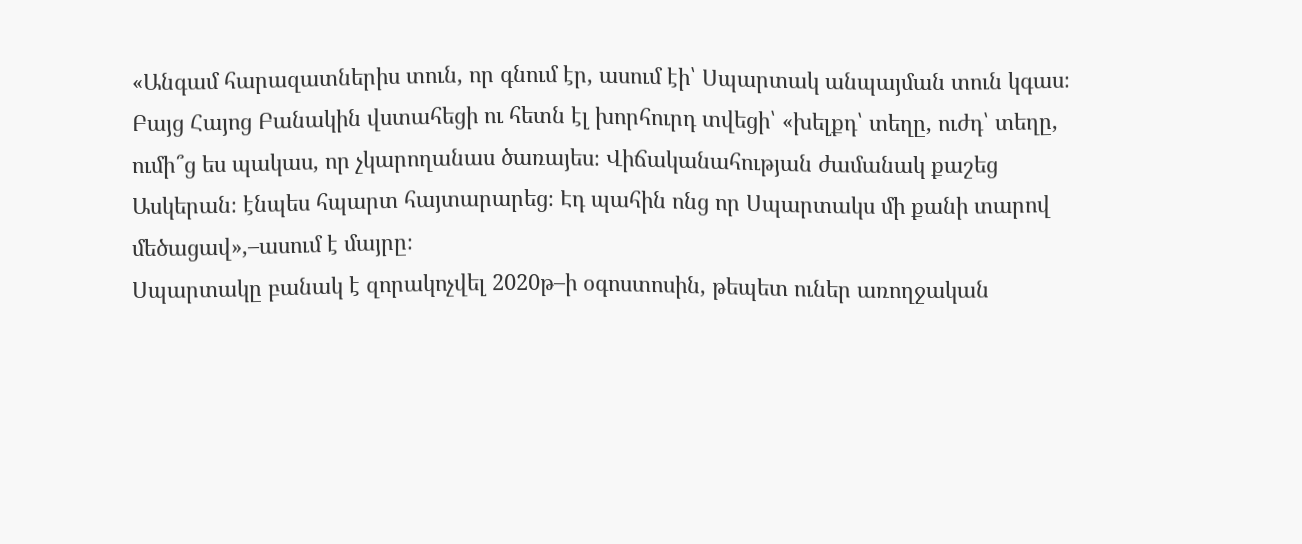«Անգամ հարազատներիս տուն, որ գնում էր, ասում էի՝ Սպարտակ անպայման տուն կգաս։ Բայց Հայոց Բանակին վստահեցի ու հետն էլ խորհուրդ տվեցի՝ «խելքդ՝ տեղը, ուժդ՝ տեղը, ումի՞ց ես պակաս, որ չկարողանաս ծառայես։ Վիճականահության ժամանակ քաշեց Ասկերան։ էնպես հպարտ հայտարարեց։ Էդ պահին ոնց որ Սպարտակս մի քանի տարով մեծացավ»,–ասում է մայրը։
Սպարտակը բանակ է զորակոչվել 2020թ–ի օգոստոսին, թեպետ ուներ առողջական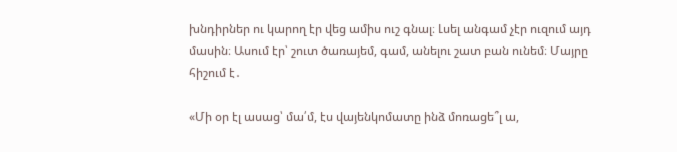խնդիրներ ու կարող էր վեց ամիս ուշ գնալ։ Լսել անգամ չէր ուզում այդ մասին։ Ասում էր՝ շուտ ծառայեմ, գամ, անելու շատ բան ունեմ։ Մայրը հիշում է․

«Մի օր էլ ասաց՝ մա՛մ, էս վայենկոմատը ինձ մոռացե՞լ ա,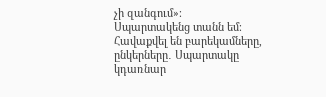չի զանգում»։
Սպարտակենց տանն եմ։ Հավաքվել են բարեկամները, ընկերները․ Սպարտակը կդառնար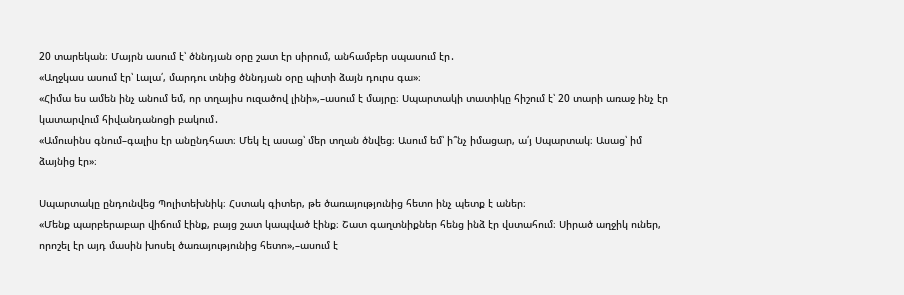20 տարեկան։ Մայրն ասում է՝ ծննդյան օրը շատ էր սիրում, անհամբեր սպասում էր․
«Աղջկաս ասում էր՝ Լալա՛, մարդու տնից ծննդյան օրը պիտի ձայն դուրս գա»։
«Հիմա ես ամեն ինչ անում եմ, որ տղայիս ուզածով լինի»,–ասում է մայրը։ Սպարտակի տատիկը հիշում է՝ 20 տարի առաջ ինչ էր կատարվում հիվանդանոցի բակում․
«Ամուսինս գնում–գալիս էր անընդհատ։ Մեկ էլ ասաց՝ մեր տղան ծնվեց։ Ասում եմ՝ ի՞նչ իմացար, ա՛յ Սպարտակ։ Ասաց՝ իմ ձայնից էր»։

Սպարտակը ընդունվեց Պոլիտեխնիկ։ Հստակ գիտեր, թե ծառայությունից հետո ինչ պետք է աներ։
«Մենք պարբերաբար վիճում էինք, բայց շատ կապված էինք։ Շատ գաղտնիքներ հենց ինձ էր վստահում։ Սիրած աղջիկ ուներ, որոշել էր այդ մասին խոսել ծառայությունից հետո»,–ասում է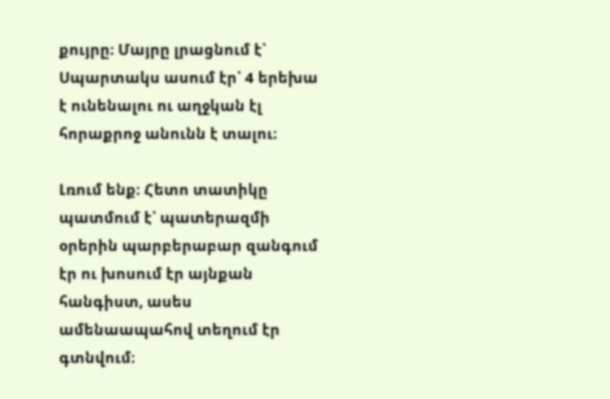քույրը։ Մայրը լրացնում է՝ Սպարտակս ասում էր՝ 4 երեխա է ունենալու ու աղջկան էլ հորաքրոջ անունն է տալու։

Լռում ենք։ Հետո տատիկը պատմում է՝ պատերազմի օրերին պարբերաբար զանգում էր ու խոսում էր այնքան հանգիստ, ասես ամենաապահով տեղում էր գտնվում։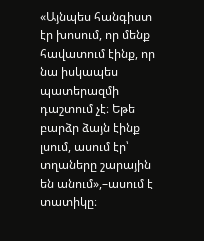«Այնպես հանգիստ էր խոսում, որ մենք հավատում էինք, որ նա իսկապես պատերազմի դաշտում չէ։ Եթե բարձր ձայն էինք լսում, ասում էր՝ տղաները շարային են անում»,–ասում է տատիկը։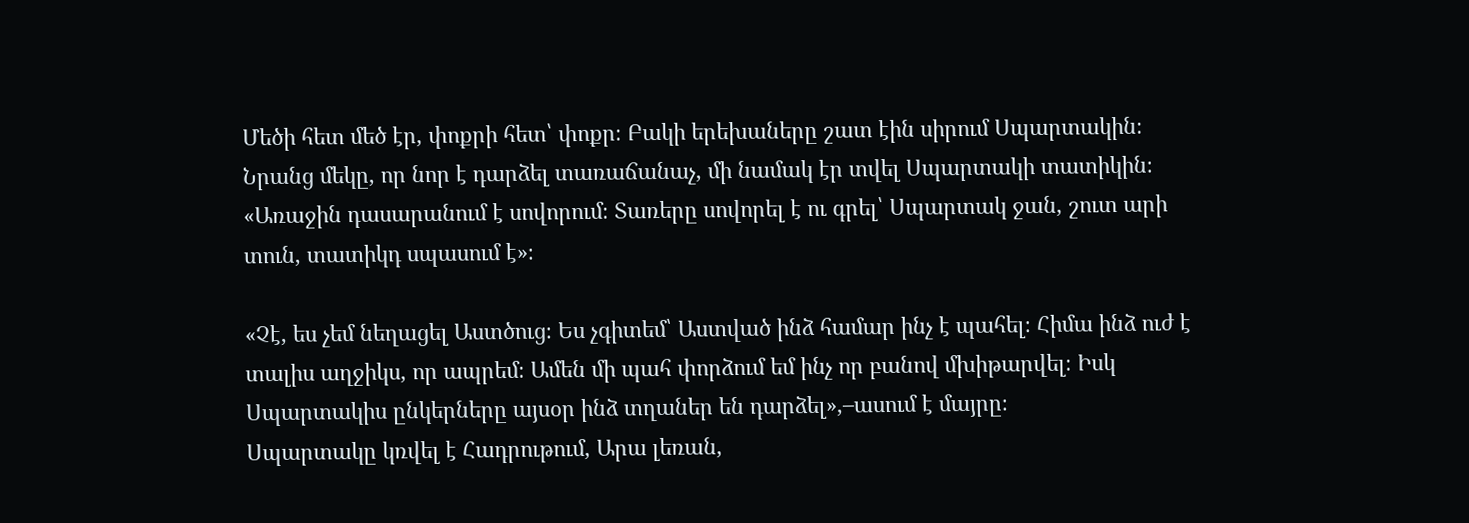Մեծի հետ մեծ էր, փոքրի հետ՝ փոքր։ Բակի երեխաները շատ էին սիրում Սպարտակին։ Նրանց մեկը, որ նոր է դարձել տառաճանաչ, մի նամակ էր տվել Սպարտակի տատիկին։
«Առաջին դասարանում է սովորում։ Տառերը սովորել է ու գրել՝ Սպարտակ ջան, շուտ արի տուն, տատիկդ սպասում է»։

«Չէ, ես չեմ նեղացել Աստծուց։ Ես չգիտեմ՝ Աստված ինձ համար ինչ է պահել։ Հիմա ինձ ուժ է տալիս աղջիկս, որ ապրեմ։ Ամեն մի պահ փորձում եմ ինչ որ բանով մխիթարվել։ Իսկ Սպարտակիս ընկերները այսօր ինձ տղաներ են դարձել»,–ասում է մայրը։
Սպարտակը կռվել է Հադրութում, Արա լեռան,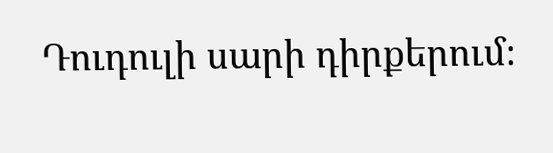Դուդուլի սարի դիրքերում։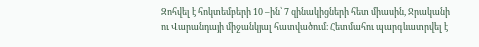Զոհվել է հոկտեմբերի 10 –ին՝ 7 զինակիցների հետ միասին, Ջրականի ու Վարանդայի միջանկյալ հատվածում։ Հետմահու պարգևատրվել է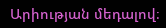Արիության մեդալով։